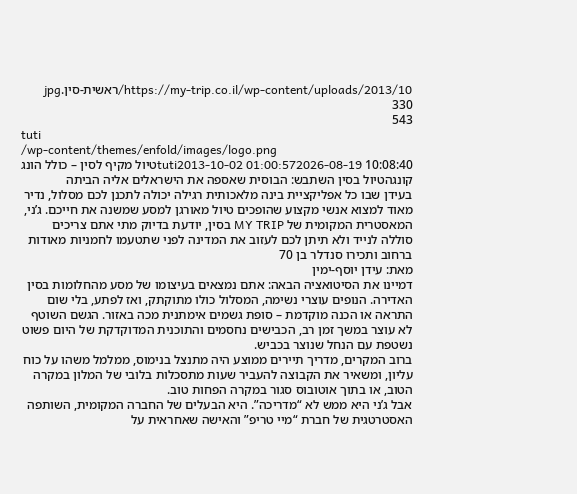https://my-trip.co.il/wp-content/uploads/2013/10/ראשית-סין.jpg
330
543
tuti
/wp-content/themes/enfold/images/logo.png
tuti2013-10-02 01:00:572026-08-19 10:08:40טיול מקיף לסין – כולל הונג קונגהטיול בסין השתבש: הבוסית שאספה את הישראלים אליה הביתה
בעידן שבו כל אפליקציית בינה מלאכותית רגילה יכולה לתכנן לכם מסלול, נדיר מאוד למצוא אנשי מקצוע שהופכים טיול מאורגן למסע שמשנה את חייכם. ג’ני, המאסטרית המקומית של MY TRIP בסין, יודעת בדיוק מתי אתם צריכים סוללה לנייד ולא תיתן לכם לעזוב את המדינה לפני שתטעמו לחמניות מאודות ברחוב ותכירו סנדלר בן 70
מאת: עידן יוסף-ימין
דמיינו את הסיטואציה הבאה: אתם נמצאים בעיצומו של מסע מהחלומות בסין האדירה. הנופים עוצרי נשימה, המסלול כולו מתוקתק, ואז לפתע, בלי שום התראה או הכנה מוקדמת – סופת גשמים אימתנית מכה באזור. הגשם השוטף לא עוצר במשך זמן רב, הכבישים נחסמים והתוכנית המדוקדקת של היום פשוט נשטפת עם הנחל שנוצר בכביש.
ברוב המקרים, מדריך תיירים ממוצע היה מתנצל בנימוס, ממלמל משהו על כוח עליון, ומשאיר את הקבוצה להעביר שעות מתסכלות בלובי של המלון במקרה הטוב, או בתוך אוטובוס סגור במקרה הפחות טוב.
אבל ג’ני היא ממש לא “מדריכה”. היא הבעלים של החברה המקומית, השותפה האסטרטגית של חברת “מיי טריפ” והאישה שאחראית על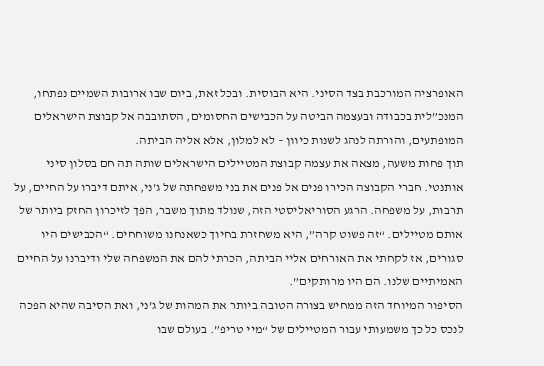האופרציה המורכבת בצד הסיני. היא הבוסית. ובכל זאת, ביום שבו ארובות השמיים נפתחו, המנכ”לית בכבודה ובעצמה הביטה על הכבישים החסומים, הסתובבה אל קבוצת הישראלים המופתעים, והורתה לנהג לשנות כיוון – לא למלון, אלא אליה הביתה.
תוך פחות משעה, מצאה את עצמה קבוצת המטיילים הישראלים שותה תה חם בסלון סיני אותנטי. חברי הקבוצה הכירו פנים אל פנים את בני משפחתה של ג’ני, איתם דיברו על החיים, על תרבות, על משפחה. הרגע הסוריאליסטי הזה, שנולד מתוך משבר, הפך לזיכרון החזק ביותר של אותם מטיילים. “זה פשוט קרה”, היא משחזרת בחיוך כשאנחנו משוחחים. “הכבישים היו סגורים, אז לקחתי את האורחים אליי הביתה, הכרתי להם את המשפחה שלי ודיברנו על החיים האמיתיים שלנו. הם היו מרותקים”.
הסיפור המיוחד הזה ממחיש בצורה הטובה ביותר את המהות של ג’ני, ואת הסיבה שהיא הפכה לנכס כל כך משמעותי עבור המטיילים של “מיי טריפ”. בעולם שבו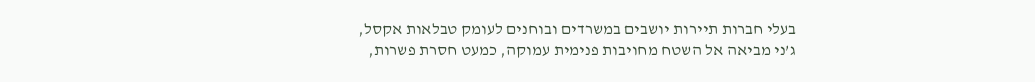בעלי חברות תיירות יושבים במשרדים ובוחנים לעומק טבלאות אקסל, ג’ני מביאה אל השטח מחויבות פנימית עמוקה, כמעט חסרת פשרות,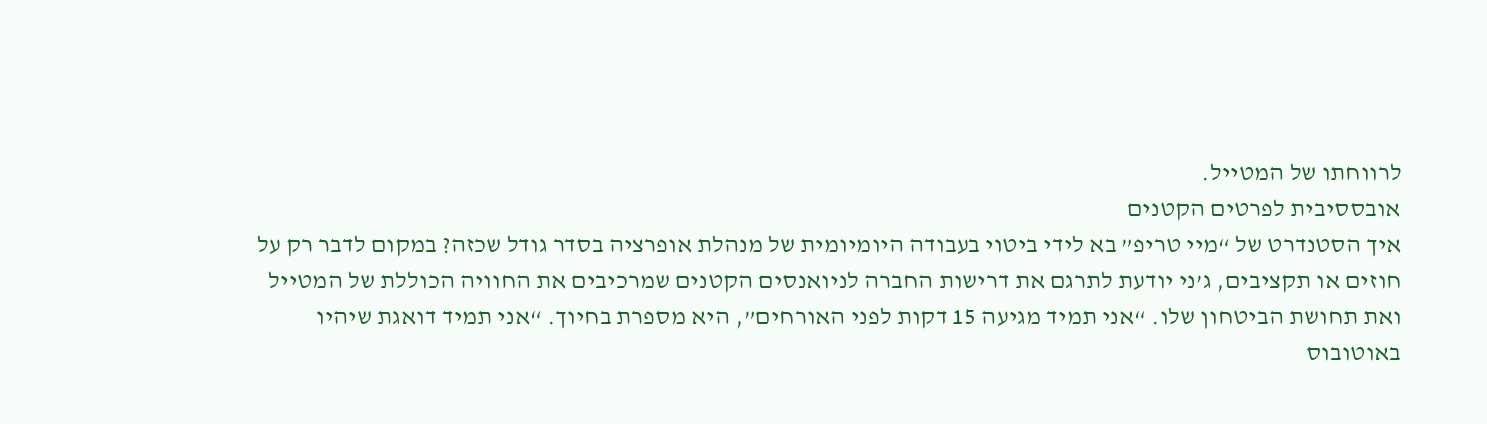לרווחתו של המטייל.
אובססיבית לפרטים הקטנים
איך הסטנדרט של “מיי טריפ” בא לידי ביטוי בעבודה היומיומית של מנהלת אופרציה בסדר גודל שכזה? במקום לדבר רק על חוזים או תקציבים, ג’ני יודעת לתרגם את דרישות החברה לניואנסים הקטנים שמרכיבים את החוויה הכוללת של המטייל ואת תחושת הביטחון שלו. “אני תמיד מגיעה 15 דקות לפני האורחים”, היא מספרת בחיוך. “אני תמיד דואגת שיהיו באוטובוס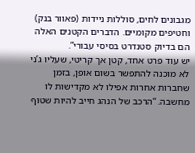מגבונים לחים, סוללות ניידות (פאוור בנק) וחטיפים מקומיים. הדברים הקטנים האלה הם בדיוק סטנדרט בסיסי עבורי”.
יש עוד פרט אחד, קטן אך קריטי, שעליו ג’ני לא מוכנה להתפשר בשום אופן, בזמן שחברות אחרות אפילו לא מקדישות לו מחשבה. “הרכב של הנהג חייב להיות שטוף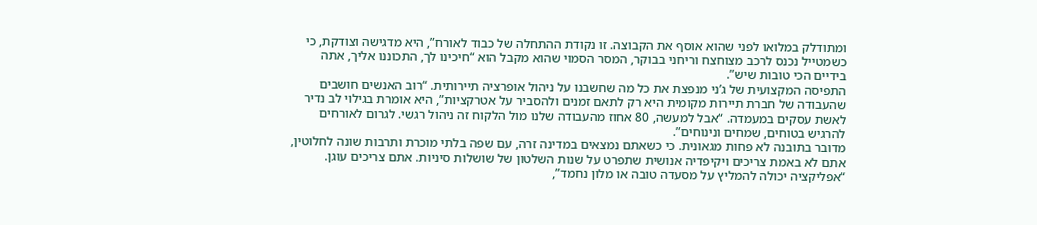ומתודלק במלואו לפני שהוא אוסף את הקבוצה. זו נקודת ההתחלה של כבוד לאורח”, היא מדגישה וצודקת, כי כשמטייל נכנס לרכב מצוחצח וריחני בבוקר, המסר הסמוי שהוא מקבל הוא “חיכינו לך, התכוננו אליך, אתה בידיים הכי טובות שיש”.
התפיסה המקצועית של ג’ני מנפצת את כל מה שחשבנו על ניהול אופרציה תיירותית. “רוב האנשים חושבים שהעבודה של חברת תיירות מקומית היא רק לתאם זמנים ולהסביר על אטרקציות”, היא אומרת בגילוי לב נדיר לאשת עסקים במעמדה. “אבל למעשה, 80 אחוז מהעבודה שלנו מול הלקוח זה ניהול רגשי. לגרום לאורחים להרגיש בטוחים, שמחים ונינוחים”.
מדובר בתובנה לא פחות מגאונית. כי כשאתם נמצאים במדינה זרה, עם שפה בלתי מוכרת ותרבות שונה לחלוטין, אתם לא באמת צריכים ויקיפדיה אנושית שתפרט על שנות השלטון של שושלות סיניות. אתם צריכים עוגן. “אפליקציה יכולה להמליץ על מסעדה טובה או מלון נחמד”,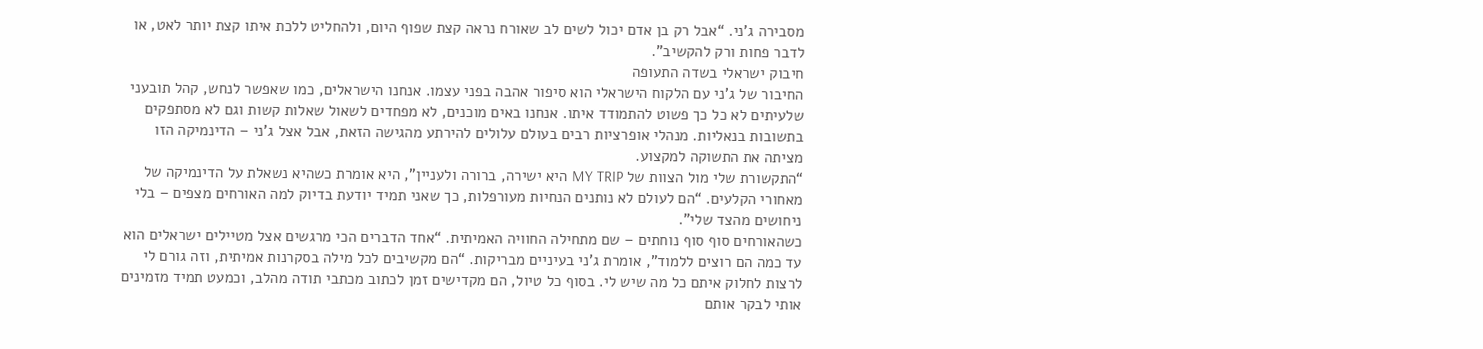מסבירה ג’ני. “אבל רק בן אדם יכול לשים לב שאורח נראה קצת שפוף היום, ולהחליט ללכת איתו קצת יותר לאט, או לדבר פחות ורק להקשיב”.
חיבוק ישראלי בשדה התעופה
החיבור של ג’ני עם הלקוח הישראלי הוא סיפור אהבה בפני עצמו. אנחנו הישראלים, כמו שאפשר לנחש, קהל תובעני שלעיתים לא כל כך פשוט להתמודד איתו. אנחנו באים מוכנים, לא מפחדים לשאול שאלות קשות וגם לא מסתפקים בתשובות בנאליות. מנהלי אופרציות רבים בעולם עלולים להירתע מהגישה הזאת, אבל אצל ג’ני – הדינמיקה הזו מציתה את התשוקה למקצוע.
“התקשורת שלי מול הצוות של MY TRIP היא ישירה, ברורה ולעניין”, היא אומרת כשהיא נשאלת על הדינמיקה של מאחורי הקלעים. “הם לעולם לא נותנים הנחיות מעורפלות, כך שאני תמיד יודעת בדיוק למה האורחים מצפים – בלי ניחושים מהצד שלי”.
כשהאורחים סוף סוף נוחתים – שם מתחילה החוויה האמיתית. “אחד הדברים הכי מרגשים אצל מטיילים ישראלים הוא עד כמה הם רוצים ללמוד”, אומרת ג’ני בעיניים מבריקות. “הם מקשיבים לכל מילה בסקרנות אמיתית, וזה גורם לי לרצות לחלוק איתם כל מה שיש לי. בסוף כל טיול, הם מקדישים זמן לכתוב מכתבי תודה מהלב, וכמעט תמיד מזמינים אותי לבקר אותם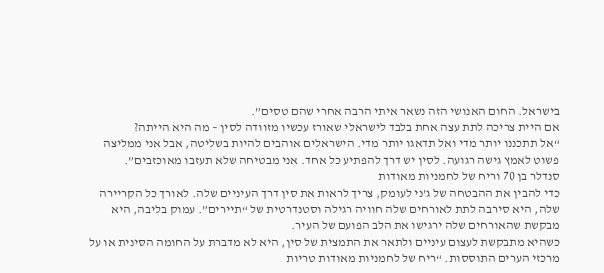בישראל. החום האנושי הזה נשאר איתי הרבה אחרי שהם טסים”.
אם היית צריכה לתת עצה אחת בלבד לישראלי שאורז עכשיו מזוודה לסין – מה היא הייתה?
“אל תתכננו יותר מדי ואל תדאגו יותר מדי. הישראלים אוהבים להיות בשליטה, אבל אני ממליצה פשוט לאמץ גישה רגועה. לסין יש דרך להפתיע כל אחד. אני מבטיחה שלא תעזבו מאוכזבים”.
סנדלר בן 70 וריח של לחמניות מאודות
כדי להבין את ההבטחה של ג’ני לעומק, צריך לראות את סין דרך העיניים שלה. לאורך כל הקריירה שלה, היא סירבה לתת לאורחים שלה חוויה רגילה וסטנדרטית של “תיירים”. עמוק בליבה, היא מבקשת שהאורחים שלה ירגישו את הלב הפועם של העיר.
כשהיא מתבקשת לעצום עיניים ולתאר את התמצית של סין, היא לא מדברת על החומה הסינית או על מרכזי הערים התוססות. “ריח של לחמניות מאודות טריות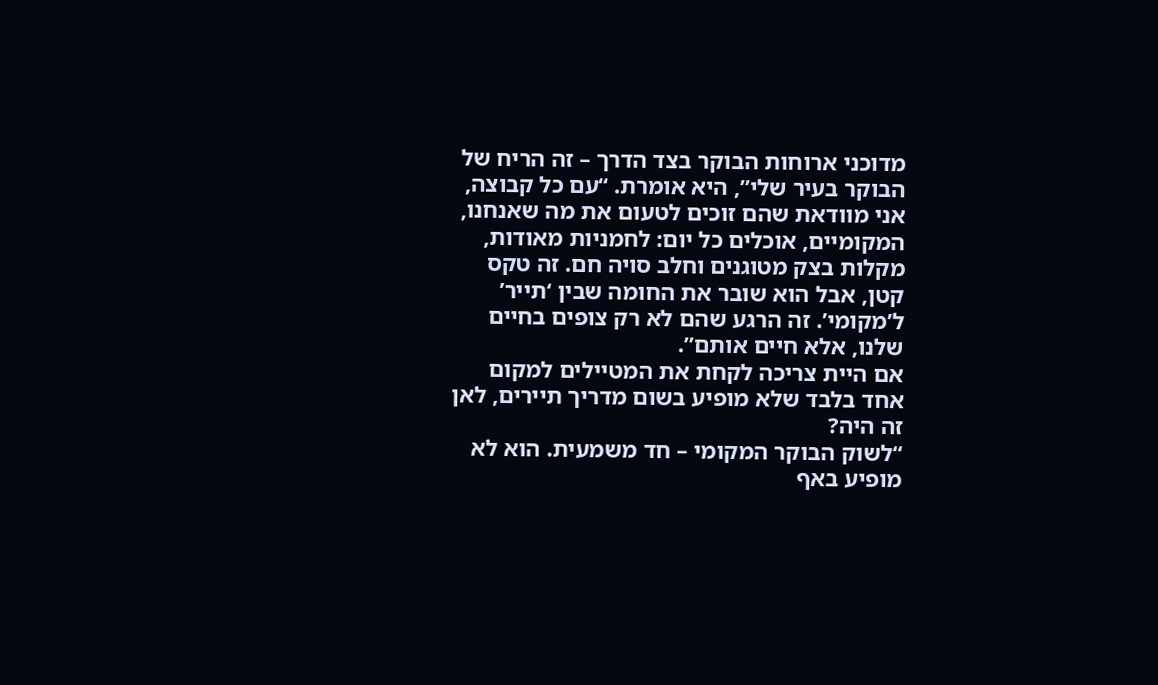מדוכני ארוחות הבוקר בצד הדרך – זה הריח של הבוקר בעיר שלי”, היא אומרת. “עם כל קבוצה, אני מוודאת שהם זוכים לטעום את מה שאנחנו, המקומיים, אוכלים כל יום: לחמניות מאודות, מקלות בצק מטוגנים וחלב סויה חם. זה טקס קטן, אבל הוא שובר את החומה שבין ‘תייר’ ל’מקומי’. זה הרגע שהם לא רק צופים בחיים שלנו, אלא חיים אותם”.
אם היית צריכה לקחת את המטיילים למקום אחד בלבד שלא מופיע בשום מדריך תיירים, לאן זה היה?
“לשוק הבוקר המקומי – חד משמעית. הוא לא מופיע באף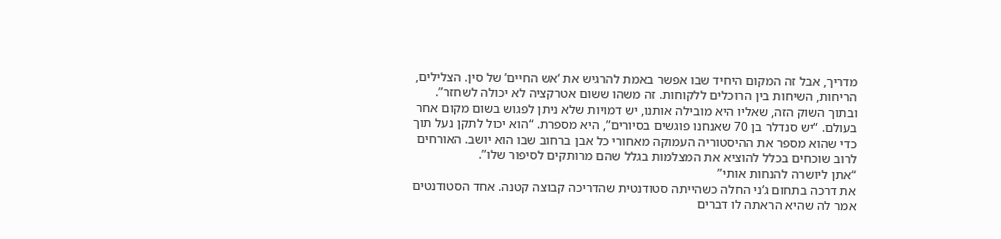מדריך, אבל זה המקום היחיד שבו אפשר באמת להרגיש את ‘אש החיים’ של סין. הצלילים, הריחות, השיחות בין הרוכלים ללקוחות. זה משהו ששום אטרקציה לא יכולה לשחזר”.
ובתוך השוק הזה, שאליו היא מובילה אותנו, יש דמויות שלא ניתן לפגוש בשום מקום אחר בעולם. “יש סנדלר בן 70 שאנחנו פוגשים בסיורים”, היא מספרת. “הוא יכול לתקן נעל תוך כדי שהוא מספר את ההיסטוריה העמוקה מאחורי כל אבן ברחוב שבו הוא יושב. האורחים לרוב שוכחים בכלל להוציא את המצלמות בגלל שהם מרותקים לסיפור שלו”.
“אתן ליושרה להנחות אותי”
את דרכה בתחום ג’ני החלה כשהייתה סטודנטית שהדריכה קבוצה קטנה. אחד הסטודנטים אמר לה שהיא הראתה לו דברים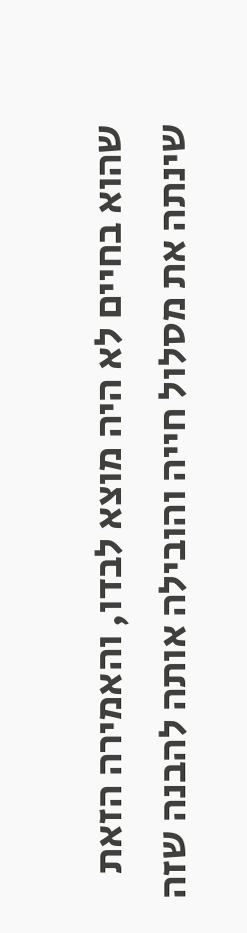שהוא בחיים לא היה מוצא לבדו, והאמירה הזאת שינתה את מסלול חייה והובילה אותה להבנה שזה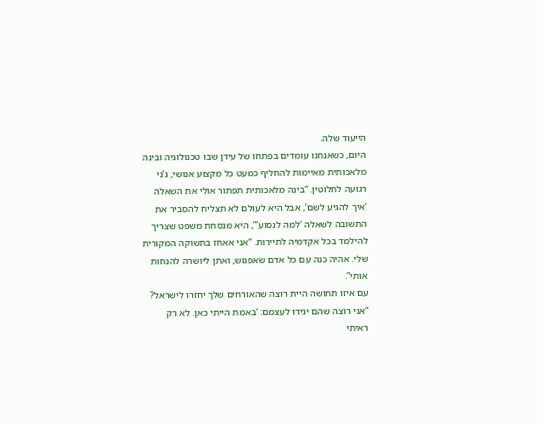הייעוד שלה.
היום, כשאנחנו עומדים בפתחו של עידן שבו טכנולוגיה ובינה מלאכותית מאיימות להחליף כמעט כל מקצוע אנושי, ג’ני רגועה לחלוטין. “בינה מלאכותית תפתור אולי את השאלה ‘איך להגיע לשם’, אבל היא לעולם לא תצליח להסביר את התשובה לשאלה ‘למה לנסוע'”, היא מנסחת משפט שצריך להילמד בכל אקדמיה לתיירות. “אני אאחז בתשוקה המקורית שלי. אהיה כנה עם כל אדם שאפגוש, ואתן ליושרה להנחות אותי”.
עם איזו תחושה היית רוצה שהאורחים שלך יחזרו לישראל?
“אני רוצה שהם יגידו לעצמם: ‘באמת הייתי כאן. לא רק ראיתי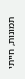תמונות, חייתי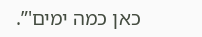כאן כמה ימים'”.